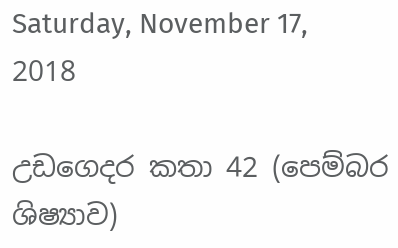Saturday, November 17, 2018

උඩගෙදර කතා 42 (පෙම්බර ශිෂ්‍යාව)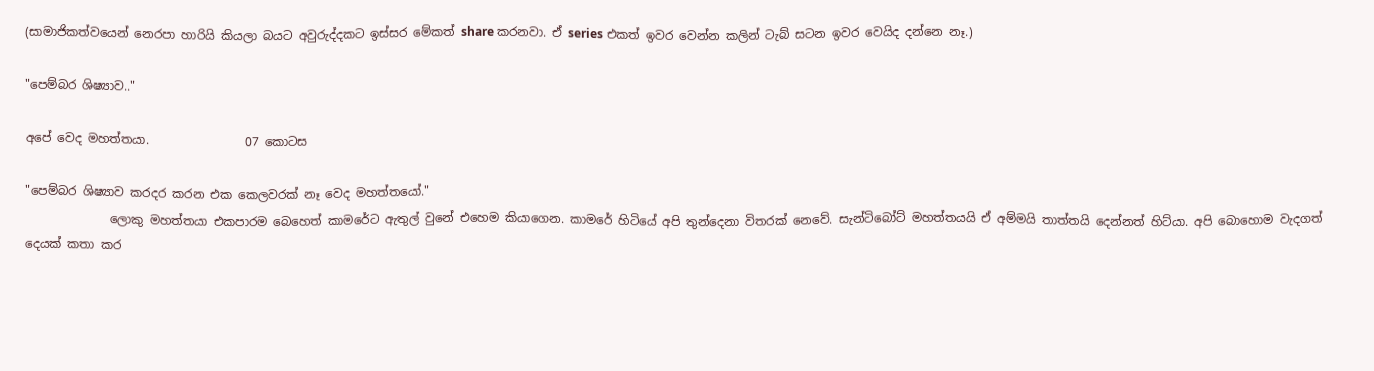(සාමාජිකත්වයෙන් නෙරපා හාරියි කියලා බයට අවුරුද්දකට ඉස්සර මේකත් share කරනවා. ඒ series එකත් ඉවර වෙන්න කලින් ටැබ් සටන ඉවර වෙයිද දන්නෙ නෑ.)

"පෙම්බර ශිෂ්‍යාව.."

අපේ වෙද මහත්තයා.                07 කොටස

"පෙම්බර ශිෂ්‍යාව කරදර කරන එක කෙලවරක් නෑ වෙද මහත්තයෝ."
              ලොකු මහත්තයා එකපාරම බෙහෙත් කාමරේට ඇතුල් වුනේ එහෙම කියාගෙන. කාමරේ හිටියේ අපි තුන්දෙනා විතරක් නෙවේ. සැන්‍ටිබෝට් මහත්තයයි ඒ අම්මයි තාත්තයි දෙන්නත් හිට්යා. අපි බොහොම වැදගත් දෙයක් කතා කර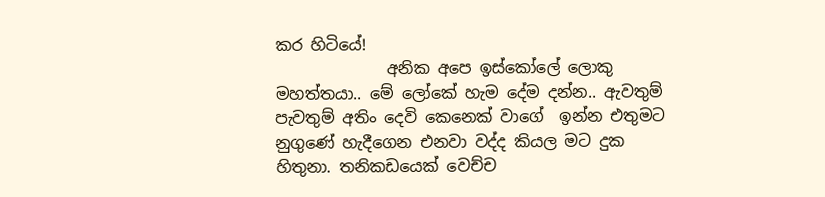කර හිටියේ!
              අනික අපෙ ඉස්කෝලේ ලොකු මහත්තයා.. මේ ලෝකේ හැම දේම දන්න.. ඇවතුම් පැවතුම් අතිං දෙවි කෙනෙක් වාගේ  ඉන්න එතුමට නුගුණේ හැදීගෙන එනවා වද්ද කියල මට දුක හිතුනා. තනිකඩයෙක් වෙච්ච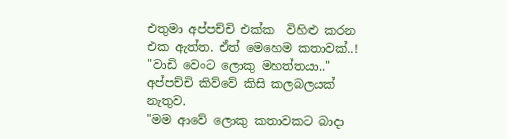එතුමා අප්පච්චි එක්ක  විහිළු කරන එක ඇත්ත. ඒත් මෙහෙම කතාවක්..!
"වාඩි වෙංට ලොකු මහත්තයා.." අප්පච්චි කිව්වේ කිසි කලබලයක් නැතුව.
"මම ආවේ ලොකු කතාවකට බාදා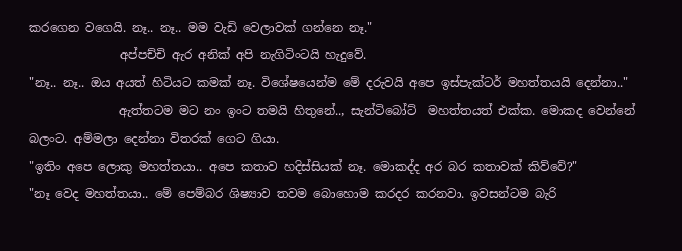කරගෙන වගෙයි. නෑ.. නෑ.. මම වැඩි වෙලාවක් ගන්නෙ නෑ."
               අප්පච්චි ඇර අනික් අපි නැගිටිංටයි හැදුවේ.
"නෑ.. නෑ.. ඔය අයත් හිටියට කමක් නෑ. විශේෂයෙන්ම මේ දරුවයි අපෙ ඉස්පැක්ටර් මහත්තයයි දෙන්නා.."
               ඇත්තටම මට නං ඉංට තමයි හිතුනේ.., සැන්ටිබෝට්  මහත්තයත් එක්ක. මොකද වෙන්නේ බලංට. අම්මලා දෙන්නා විතරක් ගෙට ගියා.
"ඉතිං අපෙ ලොකු මහත්තයා.. අපෙ කතාව හදිස්සියක් නෑ. මොකද්ද අර බර කතාවක් කිව්වේ?"
"නෑ වෙද මහත්තයා.. මේ පෙම්බර ශිෂ්‍යාව තවම බොහොම කරදර කරනවා. ඉවසන්ටම බැරි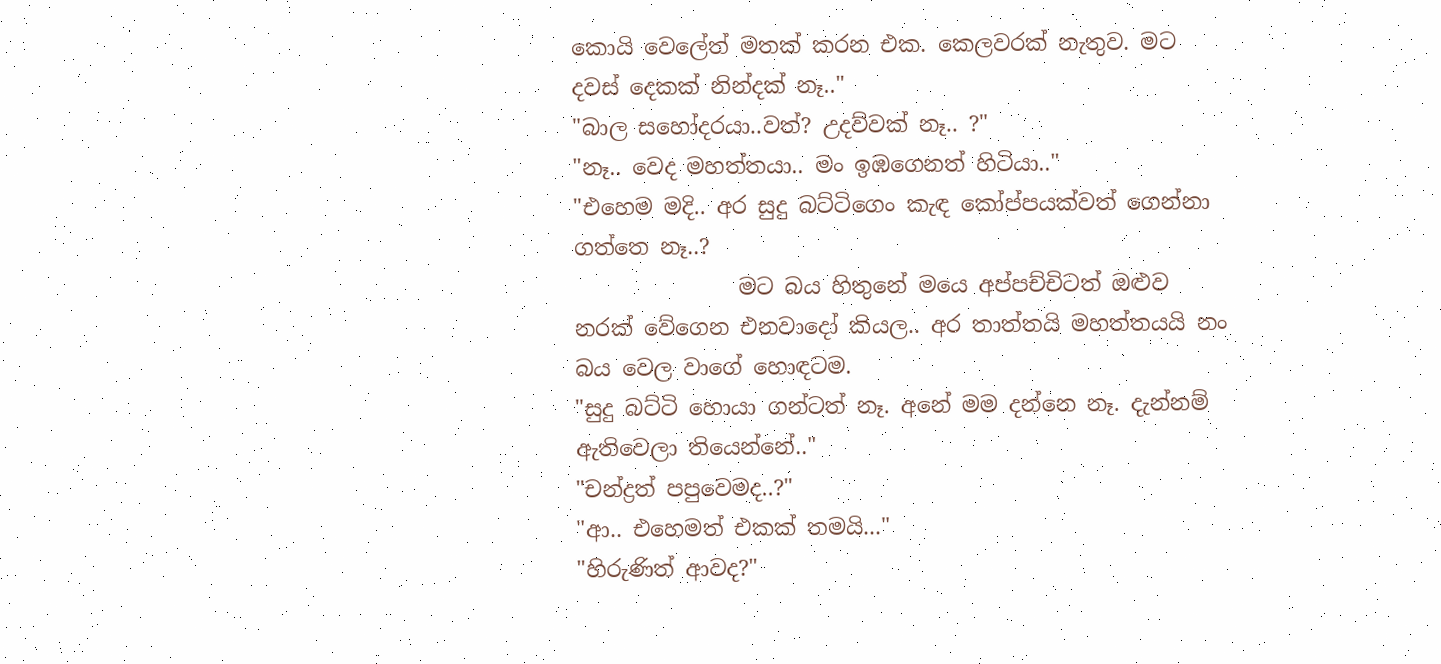කොයි වෙලේත් මතක් කරන එක. කෙලවරක් නැතුව. මට දවස් දෙකක් නින්දක් නෑ.."
"බාල සහෝදරයා..වත්? උදව්වක් නෑ.. ?"
"නෑ.. වෙද මහත්තයා.. මං ඉඹගෙනත් හිටියා.."
"එහෙම මදි.. අර සුදු බට්ටිගෙං කැඳ කෝප්පයක්වත් ගෙන්නා ගත්තෙ නෑ..?
               මට බය හිතුනේ මයෙ අප්පච්චිටත් ඔළුව නරක් වේගෙන එනවාදෝ කියල.. අර තාත්තයි මහත්තයයි නං බය වෙල වාගේ හොඳටම.
"සුදු බට්ටි හොයා ගන්ටත් නෑ. අනේ මම දන්නෙ නෑ. දැන්නම් ඇතිවෙලා තියෙන්නේ.."
"චන්ද්‍රත් පපුවෙමද..?"
"ආ.. එහෙමත් එකක් තමයි..."
"හිරුණිත් ආවද?"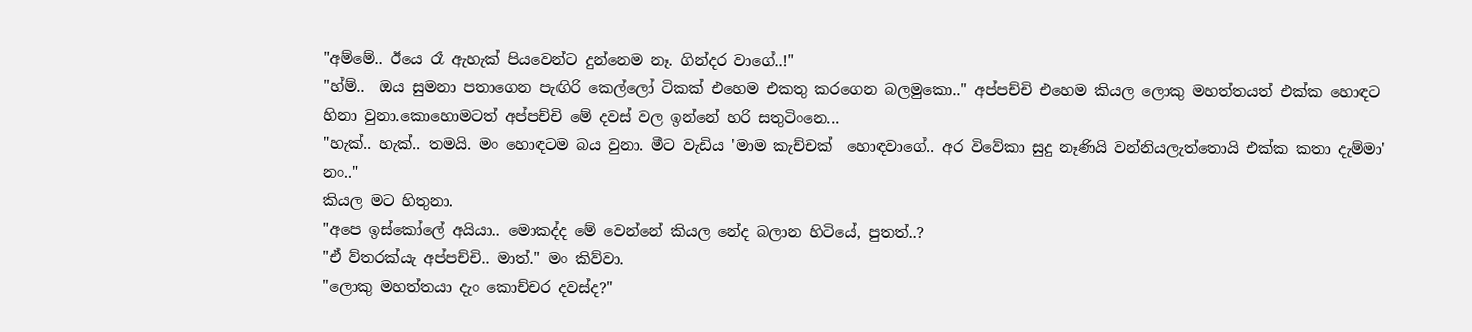"අම්මේ.. ඊයෙ රෑ ඇහැක් පියවෙන්ට දුන්නෙම නෑ. ගින්දර වාගේ..!"
"හ්ම්..  ඔය සුමනා පතාගෙන පැඟිරි කෙල්ලෝ ටිකක් එහෙම එකතු කරගෙන බලමුකො.." අප්පච්චි එහෙම කියල ලොකු මහත්තයත් එක්ක හොඳට හිනා වුනා.කොහොමටත් අප්පච්චි මේ දවස් වල ඉන්නේ හරි සතුටිංනෙ...
"හැක්.. හැක්.. තමයි. මං හොඳටම බය වුනා. මීට වැඩිය 'මාම කැච්චක්  හොඳවාගේ.. අර විවේකා සුදු නෑණියි වන්නියලැත්තොයි එක්ක කතා දැම්මා' නං.."
කියල මට හිතුනා.
"අපෙ ඉස්කෝලේ අයියා.. මොකද්ද මේ වෙන්නේ කියල නේද බලාන හිටියේ, පුතත්..?
"ඒ ව්තරක්යැ අප්පච්චි.. මාත්." මං කිව්වා.
"ලොකු මහත්තයා දැං කොච්චර දවස්ද?"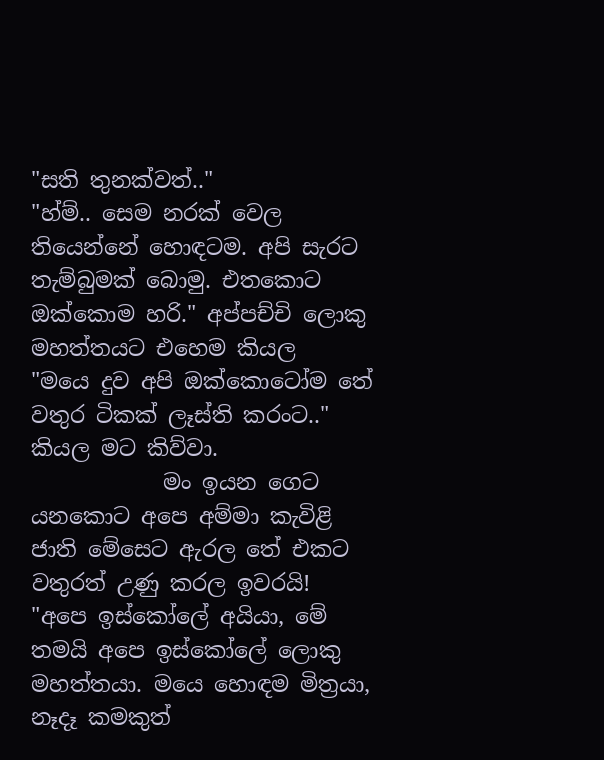"සති තුනක්වත්.."
"හ්ම්.. සෙම නරක් වෙල තියෙන්නේ හොඳටම. අපි සැරට තැම්බුමක් බොමු. එතකොට ඔක්කොම හරි." අප්පච්චි ලොකු මහත්තයට එහෙම කියල
"මයෙ දුව අපි ඔක්කොටෝම තේ වතුර ටිකක් ලෑස්ති කරංට.." කියල මට කිව්වා.
            මං ඉයන ගෙට යනකොට අපෙ අම්මා කැවිළි ජාති මේසෙට ඇරල තේ එකට වතුරත් උණු කරල ඉවරයි!
"අපෙ ඉස්කෝලේ අයියා, මේ තමයි අපෙ ඉස්කෝලේ ලොකු මහත්තයා. මයෙ හොඳම මිත්‍රයා, නෑදෑ කමකුත්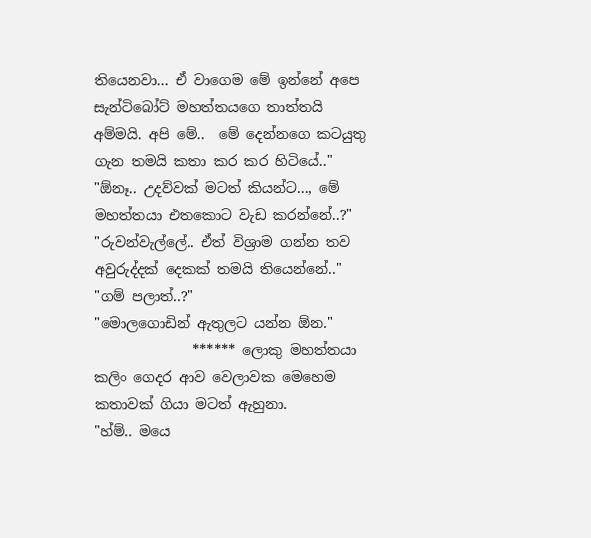තියෙනවා... ඒ වාගෙම මේ ඉන්නේ අපෙ සැන්ටිබෝට් මහත්තයගෙ තාත්තයි අම්මයි. අපි මේ..  මේ දෙන්නගෙ කටයුතු ගැන තමයි කතා කර කර හිටියේ.."
"ඕනෑ.. උදව්වක් මටත් කියන්ට..., මේ මහත්තයා එතකොට වැඩ කරන්නේ..?"
"රුවන්වැල්ලේ.. ඒත් විශ්‍රාම ගන්න තව අවුරුද්දක් දෙකක් තමයි තියෙන්නේ.."
"ගම් පලාත්..?"
"මොලගොඩින් ඇතුලට යන්න ඕන."
              ****** ලොකු මහත්තයා කලිං ගෙදර ආව වෙලාවක මෙහෙම කතාවක් ගියා මටත් ඇහුනා.
"හ්ම්.. මයෙ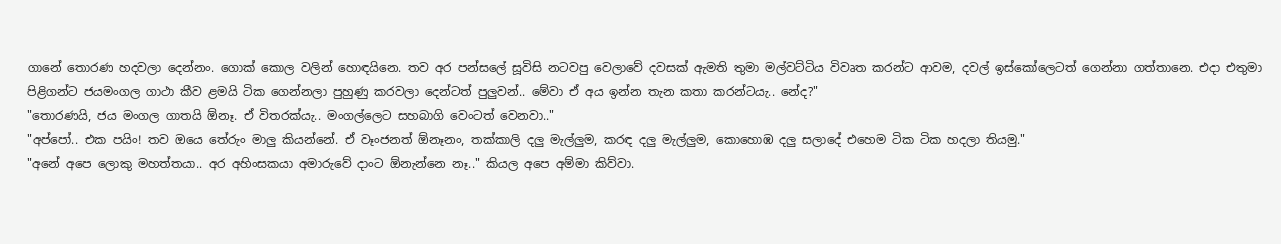ගානේ තොරණ හදවලා දෙන්නං. ගොක් කොල වලින් හොඳයිනෙ. තව අර පන්සලේ සූවිසි නටවපු වෙලාවේ දවසක් ඇමති තුමා මල්වට්ටිය විවෘත කරන්ට ආවම, දවල් ඉස්කෝලෙටත් ගෙන්නා ගත්තානෙ. එදා එතුමා  පිළිගන්ට ජයමංගල ගාථා කීව ළමයි ටික ගෙන්නලා පුහුණු කරවලා දෙන්ටත් පුලුවන්.. මේවා ඒ අය ඉන්න තැන කතා කරන්ටයැ.. නේද?"
"තොරණයි, ජය මංගල ගාතයි ඕනෑ. ඒ විතරක්යැ.. මංගල්ලෙට සහබාගි වෙංටත් වෙනවා.."
"අප්පෝ.. එක පයිං! තව ඔයෙ තේරුං මාලු කියන්නේ. ඒ වෑංජනත් ඕනෑනං, තක්කාලි දලු මැල්ලුම, කරඳ දලු මැල්ලුම, කොහොඹ දලු සලාදේ එහෙම ටික ටික හදලා තියමු."
"අනේ අපෙ ලොකු මහත්තයා.. අර අහිංසකයා අමාරුවේ දාංට ඕනැන්නෙ නෑ.." කියල අපෙ අම්මා කිව්වා.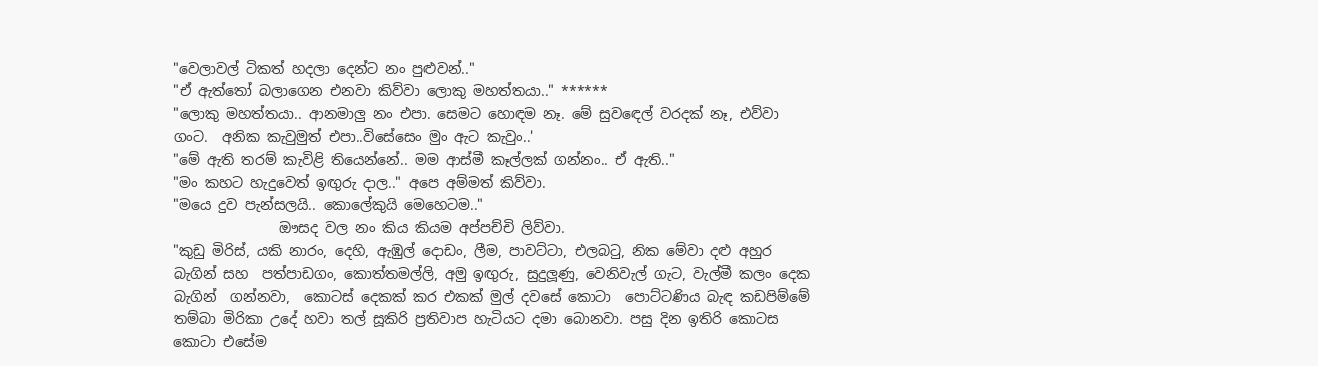"වෙලාවල් ටිකත් හදලා දෙන්ට නං පුළුවන්.."
"ඒ ඇත්තෝ බලාගෙන එනවා කිව්වා ලොකු මහත්තයා.." ******
"ලොකු මහත්තයා.. ආනමාලු නං එපා. සෙමට හොඳම නෑ. මේ සුවඳෙල් වරදක් නෑ, එව්වා ගංට.  අනික කැවුමුත් එපා..විසේසෙං මුං ඇට කැවුං..'
"මේ ඇති තරම් කැවිළි තියෙන්නේ.. මම ආස්මී කෑල්ලක් ගන්නං.. ඒ ඇති.."
"මං කහට හැදුවෙත් ඉඟුරු දාල.." අපෙ අම්මත් කිව්වා.
"මයෙ දුව පැන්සලයි.. කොලේකුයි මෙහෙටම.."
               ඖසද වල නං කිය කියම අප්පච්චි ලිව්වා.
"කුඩු මිරිස්, යකි නාරං, දෙහි, ඇඹුල් දොඩං, ලීම, පාවට්ටා, එලබටු, නික මේවා දළු අහුර බැගින් සහ  පත්පාඩගං, කොත්තමල්ලි, අමු ඉඟුරු, සුදුලූණු, වෙනිවැල් ගැට, වැල්මී කලං දෙක බැගින්  ගන්නවා,  කොටස් දෙකක් කර එකක් මුල් දවසේ කොටා  පොට්ටණිය බැඳ කඩපිම්මේ තම්බා මිරිකා උදේ හවා තල් සූකිරි ප්‍රතිවාප හැටියට දමා බොනවා. පසු දින ඉතිරි කොටස කොටා එසේම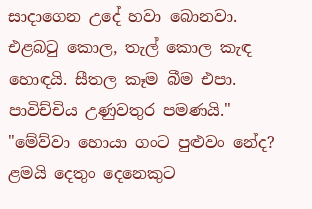සාදාගෙන උදේ හවා බොනවා. එළබටු කොල, තැල් කොල කැඳ හොඳයි. සීතල කෑම බීම එපා. පාවිච්චිය උණුවතුර පමණයි."
"මේව්වා හොයා ගංට පුළුවං නේද? ළමයි දෙතුං දෙනෙකුට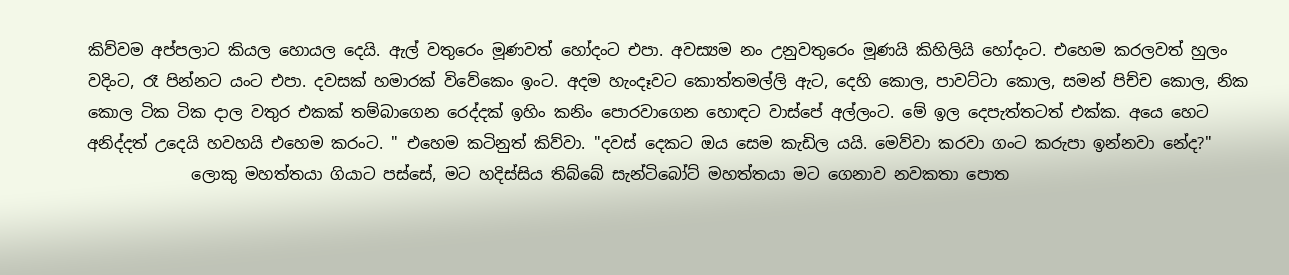කිව්වම අප්පලාට කියල හොයල දෙයි. ඇල් වතුරෙං මූණවත් හෝදංට එපා. අවස්‍යම නං උනුවතුරෙං මූණයි කිහිලියි හෝදංට. එහෙම කරලවත් හුලං වදිංට, රෑ පින්නට යංට එපා. දවසක් හමාරක් විවේකෙං ඉංට. අදම හැංදෑවට කොත්තමල්ලි ඇට, දෙහි කොල, පාවට්ටා කොල, සමන් පිච්ච කොල, නික කොල ටික ටික දාල වතුර එකක් තම්බාගෙන රෙද්දක් ඉහිං කනිං පොරවාගෙන හොඳට වාස්පේ අල්ලංට. මේ ඉල දෙපැත්තටත් එක්ක. අයෙ හෙට අනිද්දත් උදෙයි හවහයි එහෙම කරංට. " එහෙම කටිනුත් කිව්වා. "දවස් දෙකට ඔය සෙම කැඩිල යයි. මෙව්වා කරවා ගංට කරුපා ඉන්නවා නේද?"
             ලොකු මහත්තයා ගියාට පස්සේ, මට හදිස්සිය තිබ්බේ සැන්ටිබෝට් මහත්තයා මට ගෙනාව නවකතා පොත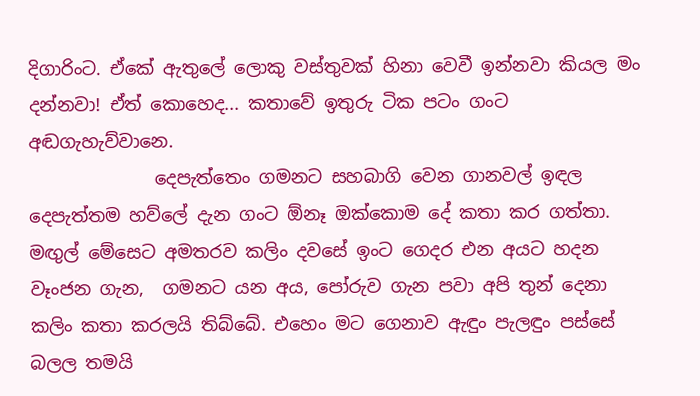දිගාරිංට. ඒකේ ඇතුලේ ලොකු වස්තුවක් හිනා වෙවී ඉන්නවා කියල මං දන්නවා! ඒත් කොහෙද... කතාවේ ඉතුරු ටික පටං ගංට අඬගැහැව්වානෙ.
              දෙපැත්තෙං ගමනට සහබාගි වෙන ගානවල් ඉඳල දෙපැත්තම හව්ලේ දැන ගංට ඕනෑ ඔක්කොම දේ කතා කර ගත්තා. මඟුල් මේසෙට අමතරව කලිං දවසේ ඉංට ගෙදර එන අයට හදන වෑංජන ගැන,  ගමනට යන අය, පෝරුව ගැන පවා අපි තුන් දෙනා කලිං කතා කරලයි තිබ්බේ. එහෙං මට ගෙනාව ඇඳුං පැලඳුං පස්සේ බලල තමයි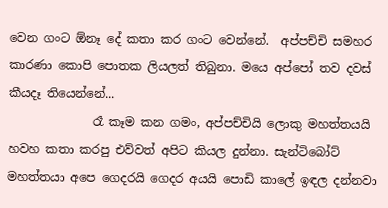වෙන ගංට ඕනෑ දේ කතා කර ගංට වෙන්නේ.  අප්පච්චි සමහර කාරණා කොපි පොතක ලියලත් තිබුනා. මයෙ අප්පෝ තව දවස් කීයදෑ තියෙන්නේ...
              රෑ කෑම කන ගමං, අප්පච්චියි ලොකු මහත්තයයි හවහ කතා කරපු එව්වත් අපිට කියල දුන්නා. සැන්ටිබෝට් මහත්තයා අපෙ ගෙදරයි ගෙදර අයයි පොඩි කාලේ ඉඳල දන්නවා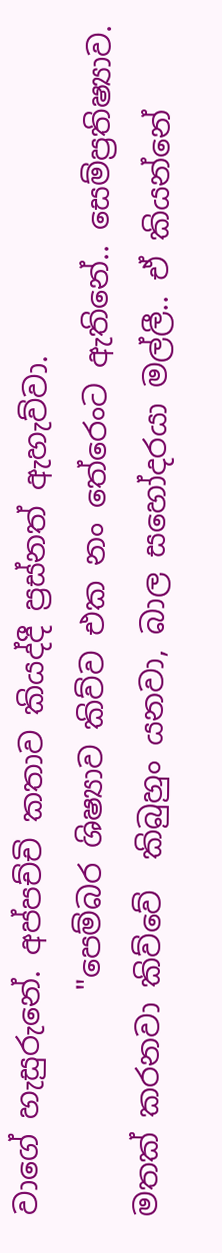වාගේ හැසුරුනේ. අප්පච්චි කතාව කියද්දී ප්‍රස්නත් ඇහැව්වා.
               "පෙම්බර ශිෂ්‍යාව කිව්ව එක නං තේරෙංට ඇතිනේ.. සෙම්ප්‍රතිෂ්‍යාව. මතක් කරනවා කිව්වේ  කිබුහුං යනවා, බාල සහෝදරයා මල්ලී.. ඒ කියන්නේ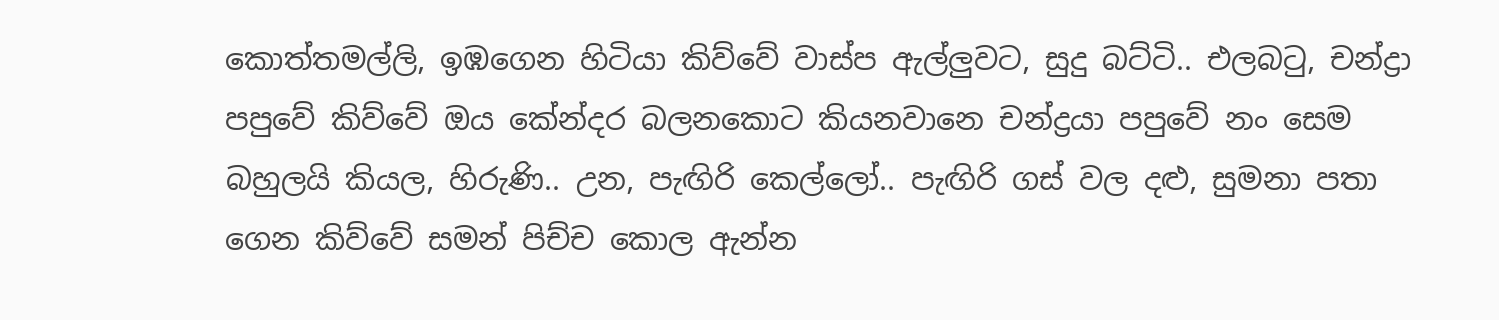කොත්තමල්ලි, ඉඹගෙන හිටියා කිව්වේ වාස්ප ඇල්ලුවට, සුදු බට්ටි.. එලබටු, චන්ද්‍රා පපුවේ කිව්වේ ඔය කේන්දර බලනකොට කියනවානෙ චන්ද්‍රයා පපුවේ නං සෙම බහුලයි කියල, හිරුණි.. උන, පැඟිරි කෙල්ලෝ.. පැඟිරි ගස් වල දළු, සුමනා පතා ගෙන කිව්වේ සමන් පිච්ච කොල ඇන්න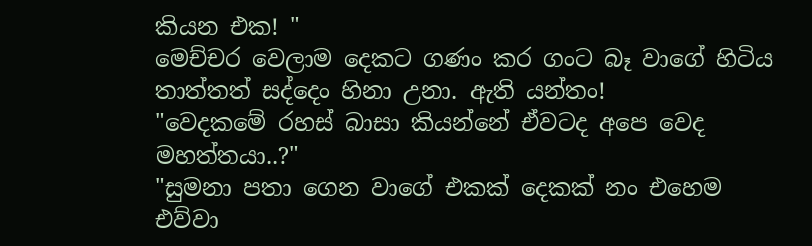කියන එක! "
මෙච්චර වෙලාම දෙකට ගණං කර ගංට බෑ වාගේ හිටිය තාත්තත් සද්දෙං හිනා උනා. ඇති යන්තං!
"වෙදකමේ රහස් බාසා කියන්නේ ඒවටද අපෙ වෙද මහත්තයා..?"
"සුමනා පතා ගෙන වාගේ එකක් දෙකක් නං එහෙම එව්වා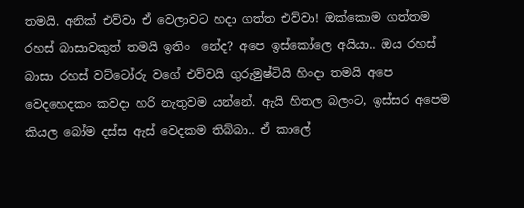තමයි. අනික් එව්වා ඒ වෙලාවට හදා ගත්ත එව්වා! ඔක්කොම ගත්තම රහස් බාසාවකුත් තමයි ඉතිං  නේද? අපෙ ඉස්කෝලෙ අයියා.. ඔය රහස් බාසා රහස් වට්ටෝරු වගේ එව්වයි ගුරුමුෂ්ටියි හිංදා තමයි අපෙ වෙදහෙදකං කවදා හරි නැතුවම යන්නේ. ඇයි හිතල බලංට, ඉස්සර අපෙම කියල බෝම දස්ස ඇස් වෙදකම තිබ්බා.. ඒ කාලේ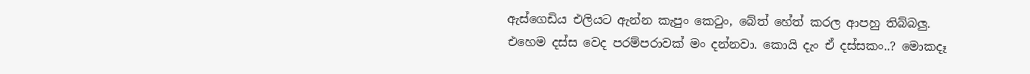ඇස්ගෙඩිය එලියට ඇන්න කැපුං කෙටුං, බේත් හේත් කරල ආපහු තිබ්බලු. එහෙම දස්ස වෙද පරම්පරාවක් මං දන්නවා. කොයි දැං ඒ දස්සකං..? මොකදෑ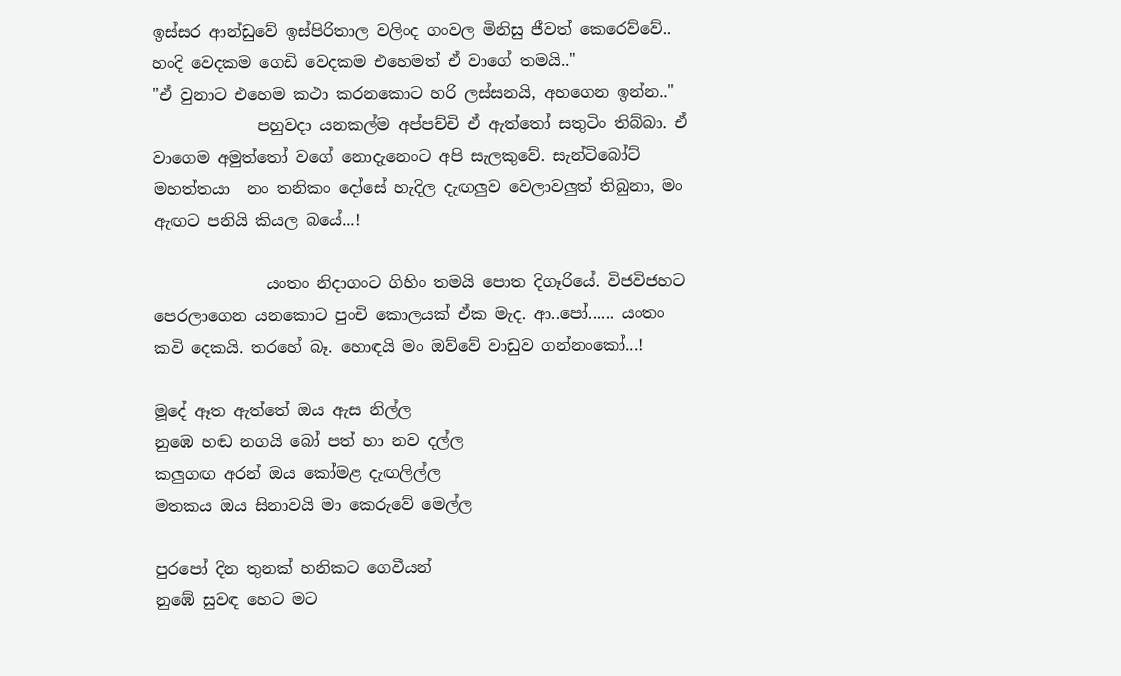ඉස්සර ආන්ඩුවේ ඉස්පිරිතාල වලිංද ගංවල මිනිසු ජීවත් කෙරෙව්වේ.. හංදි වෙදකම ගෙඩි වෙදකම එහෙමත් ඒ වාගේ තමයි.."
"ඒ වුනාට එහෙම කථා කරනකොට හරි ලස්සනයි, අහගෙන ඉන්න.."
             පහුවදා යනකල්ම අප්පච්චි ඒ ඇත්තෝ සතුටිං තිබ්බා. ඒ වාගෙම අමුත්තෝ වගේ නොදැනෙංට අපි සැලකුවේ. සැන්ටිබෝට් මහත්තයා  නං තනිකං දෝසේ හැදිල දැඟලුව වෙලාවලුත් තිබුනා, මං ඇඟට පනියි කියල බයේ...!

              යංතං නිදාගංට ගිහිං තමයි පොත දිගෑරියේ. විජවිජහට පෙරලාගෙන යනකොට පුංචි කොලයක් ඒක මැද. ආ..පෝ...... යංතං කවි දෙකයි. තරහේ බෑ. හොඳයි මං ඔව්වේ වාඩුව ගන්නංකෝ...!

මූදේ ඈත ඇත්තේ ඔය ඇස නිල්ල
නුඹෙ හඬ නගයි බෝ පත් හා නව දල්ල
කලුගඟ අරන් ඔය කෝමළ දැඟලිල්ල
මතකය ඔය සිනාවයි මා කෙරුවේ මෙල්ල

පුරපෝ දින තුනක් හනිකට ගෙවීයන්
නුඹේ සුවඳ හෙට මට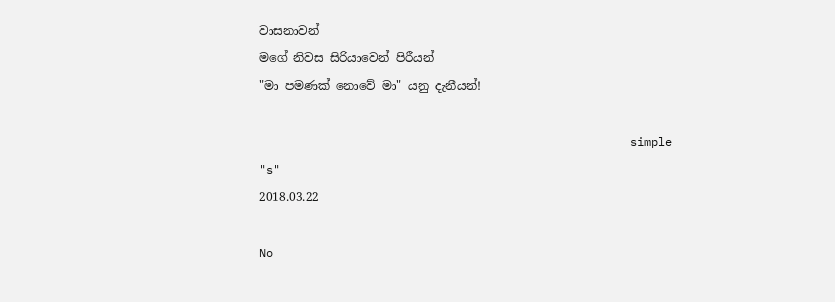වාසනාවන්
මගේ නිවස සිරියාවෙන් පිරීයන්
"මා පමණක් නොවේ මා" යනු දැනීයන්!

                                                     simple "s"
2018.03.22

No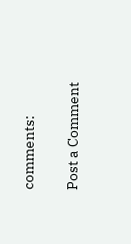comments:

Post a Comment